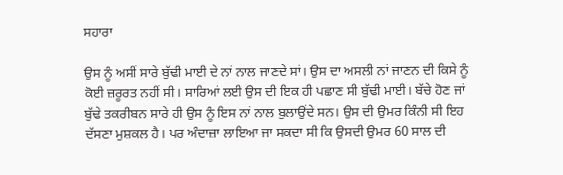ਸਹਾਰਾ

ਉਸ ਨੂੰ ਅਸੀਂ ਸਾਰੇ ਬੁੱਢੀ ਮਾਈ ਦੇ ਨਾਂ ਨਾਲ ਜਾਣਦੇ ਸਾਂ। ਉਸ ਦਾ ਅਸਲੀ ਨਾਂ ਜਾਣਨ ਦੀ ਕਿਸੇ ਨੂੰ ਕੋਈ ਜ਼ਰੂਰਤ ਨਹੀਂ ਸੀ। ਸਾਰਿਆਂ ਲਈ ਉਸ ਦੀ ਇਕ ਹੀ ਪਛਾਣ ਸੀ ਬੁੱਢੀ ਮਾਈ। ਬੱਚੇ ਹੋਣ ਜਾਂ ਬੁੱਢੇ ਤਕਰੀਬਨ ਸਾਰੇ ਹੀ ਉਸ ਨੂੰ ਇਸ ਨਾਂ ਨਾਲ ਬੁਲਾਉਂਦੇ ਸਨ। ਉਸ ਦੀ ਉਮਰ ਕਿੰਨੀ ਸੀ ਇਹ ਦੱਸਣਾ ਮੁਸ਼ਕਲ ਹੈ। ਪਰ ਅੰਦਾਜ਼ਾ ਲਾਇਆ ਜਾ ਸਕਦਾ ਸੀ ਕਿ ਉਸਦੀ ਉਮਰ 60 ਸਾਲ ਦੀ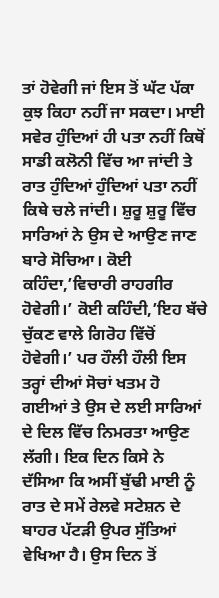ਤਾਂ ਹੋਵੇਗੀ ਜਾਂ ਇਸ ਤੋਂ ਘੱਟ ਪੱਕਾ ਕੁਝ ਕਿਹਾ ਨਹੀਂ ਜਾ ਸਕਦਾ। ਮਾਈ ਸਵੇਰ ਹੁੰਦਿਆਂ ਹੀ ਪਤਾ ਨਹੀਂ ਕਿਥੋਂ ਸਾਡੀ ਕਲੋਨੀ ਵਿੱਚ ਆ ਜਾਂਦੀ ਤੇ ਰਾਤ ਹੁੰਦਿਆਂ ਹੁੰਦਿਆਂ ਪਤਾ ਨਹੀਂ ਕਿਥੇ ਚਲੇ ਜਾਂਦੀ। ਸ਼ੁਰੂ ਸ਼ੁਰੂ ਵਿੱਚ ਸਾਰਿਆਂ ਨੇ ਉਸ ਦੇ ਆਉਣ ਜਾਣ ਬਾਰੇ ਸੋਚਿਆ। ਕੋਈ ਕਹਿੰਦਾ,’ਵਿਚਾਰੀ ਰਾਹਗੀਰ ਹੋਵੇਗੀ।’ ਕੋਈ ਕਹਿੰਦੀ,’ਇਹ ਬੱਚੇ ਚੁੱਕਣ ਵਾਲੇ ਗਿਰੋਹ ਵਿੱਚੋਂ ਹੋਵੇਗੀ।’ ਪਰ ਹੌਲੀ ਹੌਲੀ ਇਸ ਤਰ੍ਹਾਂ ਦੀਆਂ ਸੋਚਾਂ ਖਤਮ ਹੋ ਗਈਆਂ ਤੇ ਉਸ ਦੇ ਲਈ ਸਾਰਿਆਂ ਦੇ ਦਿਲ ਵਿੱਚ ਨਿਮਰਤਾ ਆਉਣ ਲੱਗੀ। ਇਕ ਦਿਨ ਕਿਸੇ ਨੇ ਦੱਸਿਆ ਕਿ ਅਸੀਂ ਬੁੱਢੀ ਮਾਈ ਨੂੰ ਰਾਤ ਦੇ ਸਮੇਂ ਰੇਲਵੇ ਸਟੇਸ਼ਨ ਦੇ ਬਾਹਰ ਪੱਟੜੀ ਉਪਰ ਸੁੱਤਿਆਂ ਵੇਖਿਆ ਹੈ। ਉਸ ਦਿਨ ਤੋਂ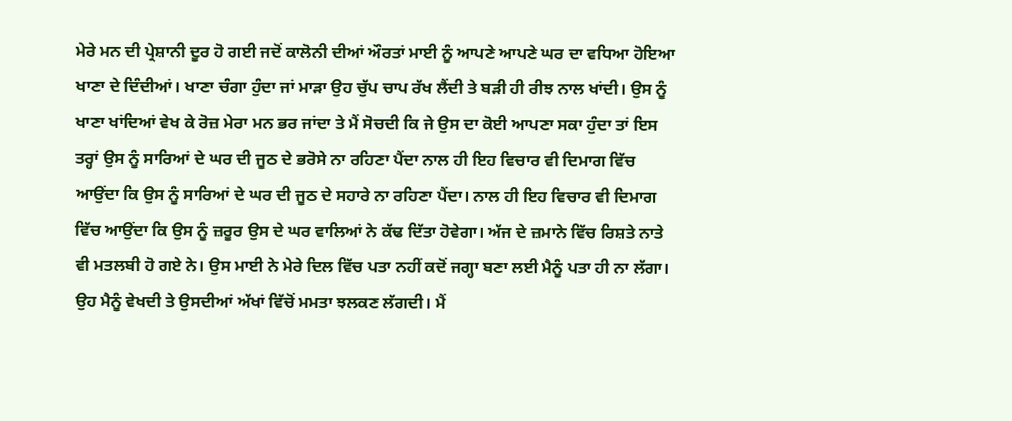ਮੇਰੇ ਮਨ ਦੀ ਪ੍ਰੇਸ਼ਾਨੀ ਦੂਰ ਹੋ ਗਈ ਜਦੋਂ ਕਾਲੋਨੀ ਦੀਆਂ ਔਰਤਾਂ ਮਾਈ ਨੂੰ ਆਪਣੇ ਆਪਣੇ ਘਰ ਦਾ ਵਧਿਆ ਹੋਇਆ ਖਾਣਾ ਦੇ ਦਿੰਦੀਆਂ। ਖਾਣਾ ਚੰਗਾ ਹੁੰਦਾ ਜਾਂ ਮਾੜਾ ਉਹ ਚੁੱਪ ਚਾਪ ਰੱਖ ਲੈਂਦੀ ਤੇ ਬੜੀ ਹੀ ਰੀਝ ਨਾਲ ਖਾਂਦੀ। ਉਸ ਨੂੰ ਖਾਣਾ ਖਾਂਦਿਆਂ ਵੇਖ ਕੇ ਰੋਜ਼ ਮੇਰਾ ਮਨ ਭਰ ਜਾਂਦਾ ਤੇ ਮੈਂ ਸੋਚਦੀ ਕਿ ਜੇ ਉਸ ਦਾ ਕੋਈ ਆਪਣਾ ਸਕਾ ਹੁੰਦਾ ਤਾਂ ਇਸ ਤਰ੍ਹਾਂ ਉਸ ਨੂੰ ਸਾਰਿਆਂ ਦੇ ਘਰ ਦੀ ਜੂਠ ਦੇ ਭਰੋਸੇ ਨਾ ਰਹਿਣਾ ਪੈਂਦਾ ਨਾਲ ਹੀ ਇਹ ਵਿਚਾਰ ਵੀ ਦਿਮਾਗ ਵਿੱਚ ਆਉਂਦਾ ਕਿ ਉਸ ਨੂੰ ਸਾਰਿਆਂ ਦੇ ਘਰ ਦੀ ਜੂਠ ਦੇ ਸਹਾਰੇ ਨਾ ਰਹਿਣਾ ਪੈਂਦਾ। ਨਾਲ ਹੀ ਇਹ ਵਿਚਾਰ ਵੀ ਦਿਮਾਗ ਵਿੱਚ ਆਉਂਦਾ ਕਿ ਉਸ ਨੂੰ ਜ਼ਰੂਰ ਉਸ ਦੇ ਘਰ ਵਾਲਿਆਂ ਨੇ ਕੱਢ ਦਿੱਤਾ ਹੋਵੇਗਾ। ਅੱਜ ਦੇ ਜ਼ਮਾਨੇ ਵਿੱਚ ਰਿਸ਼ਤੇ ਨਾਤੇ ਵੀ ਮਤਲਬੀ ਹੋ ਗਏ ਨੇ। ਉਸ ਮਾਈ ਨੇ ਮੇਰੇ ਦਿਲ ਵਿੱਚ ਪਤਾ ਨਹੀਂ ਕਦੋਂ ਜਗ੍ਹਾ ਬਣਾ ਲਈ ਮੈਨੂੰ ਪਤਾ ਹੀ ਨਾ ਲੱਗਾ। ਉਹ ਮੈਨੂੰ ਵੇਖਦੀ ਤੇ ਉਸਦੀਆਂ ਅੱਖਾਂ ਵਿੱਚੋਂ ਮਮਤਾ ਝਲਕਣ ਲੱਗਦੀ। ਮੈਂ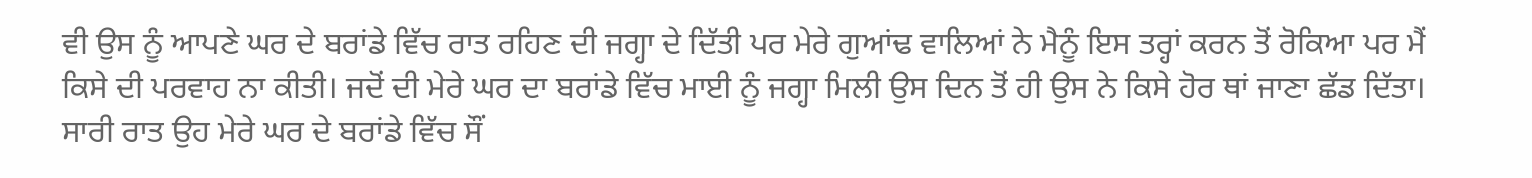ਵੀ ਉਸ ਨੂੰ ਆਪਣੇ ਘਰ ਦੇ ਬਰਾਂਡੇ ਵਿੱਚ ਰਾਤ ਰਹਿਣ ਦੀ ਜਗ੍ਹਾ ਦੇ ਦਿੱਤੀ ਪਰ ਮੇਰੇ ਗੁਆਂਢ ਵਾਲਿਆਂ ਨੇ ਮੈਨੂੰ ਇਸ ਤਰ੍ਹਾਂ ਕਰਨ ਤੋਂ ਰੋਕਿਆ ਪਰ ਮੈਂ ਕਿਸੇ ਦੀ ਪਰਵਾਹ ਨਾ ਕੀਤੀ। ਜਦੋਂ ਦੀ ਮੇਰੇ ਘਰ ਦਾ ਬਰਾਂਡੇ ਵਿੱਚ ਮਾਈ ਨੂੰ ਜਗ੍ਹਾ ਮਿਲੀ ਉਸ ਦਿਨ ਤੋਂ ਹੀ ਉਸ ਨੇ ਕਿਸੇ ਹੋਰ ਥਾਂ ਜਾਣਾ ਛੱਡ ਦਿੱਤਾ। ਸਾਰੀ ਰਾਤ ਉਹ ਮੇਰੇ ਘਰ ਦੇ ਬਰਾਂਡੇ ਵਿੱਚ ਸੌਂ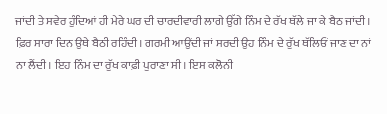ਜਾਂਦੀ ਤੇ ਸਵੇਰ ਹੁੰਦਿਆਂ ਹੀ ਮੇਰੇ ਘਰ ਦੀ ਚਾਰਦੀਵਾਰੀ ਲਾਗੇ ਉੱਗੇ ਨਿੰਮ ਦੇ ਰੱਖ ਥੱਲੇ ਜਾ ਕੇ ਬੈਠ ਜਾਂਦੀ। ਫ਼ਿਰ ਸਾਰਾ ਦਿਨ ਉਥੇ ਬੈਠੀ ਰਹਿੰਦੀ। ਗਰਮੀ ਆਉਂਦੀ ਜਾਂ ਸਰਦੀ ਉਹ ਨਿੰਮ ਦੇ ਰੁੱਖ ਥੱਲਿਓਂ ਜਾਣ ਦਾ ਨਾਂ ਨਾ ਲੈਂਦੀ। ਇਹ ਨਿੰਮ ਦਾ ਰੁੱਖ ਕਾਫ਼ੀ ਪੁਰਾਣਾ ਸੀ। ਇਸ ਕਲੋਨੀ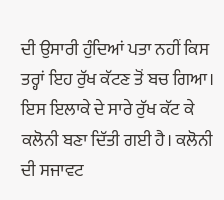ਦੀ ਉਸਾਰੀ ਹੁੰਦਿਆਂ ਪਤਾ ਨਹੀਂ ਕਿਸ ਤਰ੍ਹਾਂ ਇਹ ਰੁੱਖ ਕੱਟਣ ਤੋਂ ਬਚ ਗਿਆ। ਇਸ ਇਲਾਕੇ ਦੇ ਸਾਰੇ ਰੁੱਖ ਕੱਟ ਕੇ ਕਲੋਨੀ ਬਣਾ ਦਿੱਤੀ ਗਈ ਹੈ। ਕਲੋਨੀ ਦੀ ਸਜਾਵਟ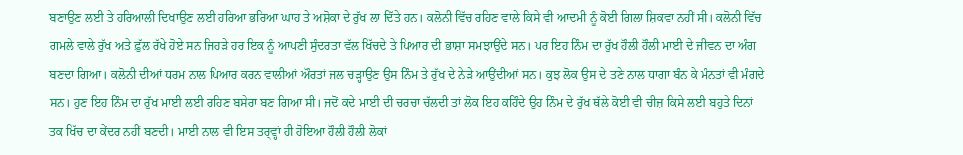ਬਣਾਉਣ ਲਈ ਤੇ ਹਰਿਆਲੀ ਦਿਖਾਉਣ ਲਈ ਹਰਿਆ ਭਰਿਆ ਘਾਹ ਤੇ ਅਸ਼ੋਕਾ ਦੇ ਰੁੱਖ ਲਾ ਦਿੱਤੇ ਹਨ। ਕਲੋਨੀ ਵਿੱਚ ਰਹਿਣ ਵਾਲੇ ਕਿਸੇ ਵੀ ਆਦਮੀ ਨੂੰ ਕੋਈ ਗਿਲਾ ਸ਼ਿਕਵਾ ਨਹੀਂ ਸੀ। ਕਲੋਨੀ ਵਿੱਚ ਗਮਲੇ ਵਾਲੇ ਰੁੱਖ ਅਤੇ ਫ਼ੁੱਲ ਰੱਖੇ ਹੋਏ ਸਨ ਜਿਹੜੇ ਹਰ ਇਕ ਨੂੰ ਆਪਣੀ ਸੁੰਦਰਤਾ ਵੱਲ ਖਿੱਚਦੇ ਤੇ ਪਿਆਰ ਦੀ ਭਾਸ਼ਾ ਸਮਝਾਉਂਦੇ ਸਨ। ਪਰ ਇਹ ਨਿੰਮ ਦਾ ਰੁੱਖ ਹੌਲੀ ਹੌਲੀ ਮਾਈ ਦੇ ਜੀਵਨ ਦਾ ਅੰਗ ਬਣਦਾ ਗਿਆ। ਕਲੋਨੀ ਦੀਆਂ ਧਰਮ ਨਾਲ ਪਿਆਰ ਕਰਨ ਵਾਲੀਆਂ ਔਰਤਾਂ ਜਲ ਚੜ੍ਹਾਉਣ ਉਸ ਨਿੰਮ ਤੇ ਰੁੱਖ ਦੇ ਨੇੜੇ ਆਉਂਦੀਆਂ ਸਨ। ਕੁਝ ਲੋਕ ਉਸ ਦੇ ਤਣੇ ਨਾਲ ਧਾਗਾ ਬੰਨ ਕੇ ਮੰਨਤਾਂ ਵੀ ਮੰਗਦੇ ਸਨ। ਹੁਣ ਇਹ ਨਿੰਮ ਦਾ ਰੁੱਖ ਮਾਈ ਲਈ ਰਹਿਣ ਬਸੇਰਾ ਬਣ ਗਿਆ ਸੀ। ਜਦੋਂ ਕਦੇ ਮਾਈ ਦੀ ਚਰਚਾ ਚੱਲਦੀ ਤਾਂ ਲੋਕ ਇਹ ਕਹਿੰਦੇ ਉਹ ਨਿੰਮ ਦੇ ਰੁੱਖ ਥੱਲੇ ਕੋਈ ਵੀ ਚੀਜ਼ ਕਿਸੇ ਲਈ ਬਹੁਤੇ ਦਿਨਾਂ ਤਕ ਖਿੱਚ ਦਾ ਕੇਂਦਰ ਨਹੀਂ ਬਣਦੀ। ਮਾਈ ਨਾਲ ਵੀ ਇਸ ਤਰ੍ਵ੍ਹਾਂ ਹੀ ਹੋਇਆ ਹੌਲੀ ਹੌਲੀ ਲੋਕਾਂ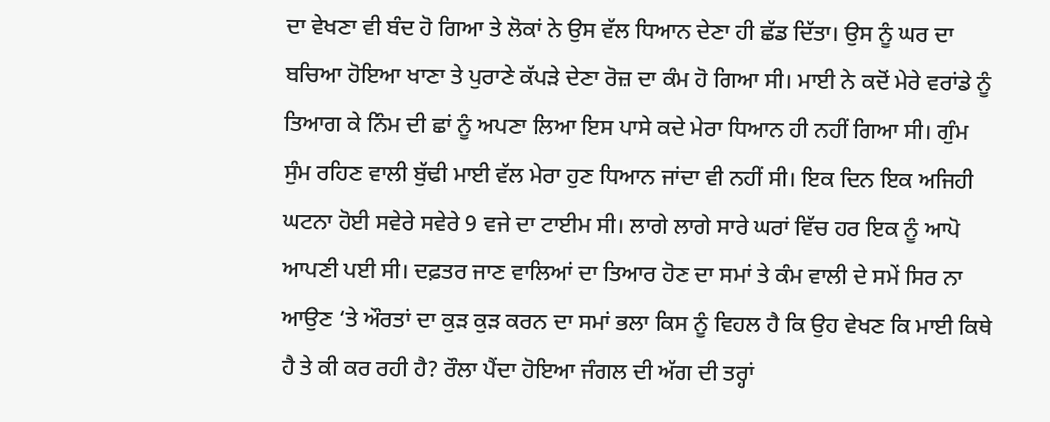ਦਾ ਵੇਖਣਾ ਵੀ ਬੰਦ ਹੋ ਗਿਆ ਤੇ ਲੋਕਾਂ ਨੇ ਉਸ ਵੱਲ ਧਿਆਨ ਦੇਣਾ ਹੀ ਛੱਡ ਦਿੱਤਾ। ਉਸ ਨੂੰ ਘਰ ਦਾ ਬਚਿਆ ਹੋਇਆ ਖਾਣਾ ਤੇ ਪੁਰਾਣੇ ਕੱਪੜੇ ਦੇਣਾ ਰੋਜ਼ ਦਾ ਕੰਮ ਹੋ ਗਿਆ ਸੀ। ਮਾਈ ਨੇ ਕਦੋਂ ਮੇਰੇ ਵਰਾਂਡੇ ਨੂੰ ਤਿਆਗ ਕੇ ਨਿੰਮ ਦੀ ਛਾਂ ਨੂੰ ਅਪਣਾ ਲਿਆ ਇਸ ਪਾਸੇ ਕਦੇ ਮੇਰਾ ਧਿਆਨ ਹੀ ਨਹੀਂ ਗਿਆ ਸੀ। ਗੁੰਮ ਸੁੰਮ ਰਹਿਣ ਵਾਲੀ ਬੁੱਢੀ ਮਾਈ ਵੱਲ ਮੇਰਾ ਹੁਣ ਧਿਆਨ ਜਾਂਦਾ ਵੀ ਨਹੀਂ ਸੀ। ਇਕ ਦਿਨ ਇਕ ਅਜਿਹੀ ਘਟਨਾ ਹੋਈ ਸਵੇਰੇ ਸਵੇਰੇ 9 ਵਜੇ ਦਾ ਟਾਈਮ ਸੀ। ਲਾਗੇ ਲਾਗੇ ਸਾਰੇ ਘਰਾਂ ਵਿੱਚ ਹਰ ਇਕ ਨੂੰ ਆਪੋ ਆਪਣੀ ਪਈ ਸੀ। ਦਫ਼ਤਰ ਜਾਣ ਵਾਲਿਆਂ ਦਾ ਤਿਆਰ ਹੋਣ ਦਾ ਸਮਾਂ ਤੇ ਕੰਮ ਵਾਲੀ ਦੇ ਸਮੇਂ ਸਿਰ ਨਾ ਆਉਣ ‘ਤੇ ਔਰਤਾਂ ਦਾ ਕੁੜ ਕੁੜ ਕਰਨ ਦਾ ਸਮਾਂ ਭਲਾ ਕਿਸ ਨੂੰ ਵਿਹਲ ਹੈ ਕਿ ਉਹ ਵੇਖਣ ਕਿ ਮਾਈ ਕਿਥੇ ਹੈ ਤੇ ਕੀ ਕਰ ਰਹੀ ਹੈ? ਰੌਲਾ ਪੈਂਦਾ ਹੋਇਆ ਜੰਗਲ ਦੀ ਅੱਗ ਦੀ ਤਰ੍ਹਾਂ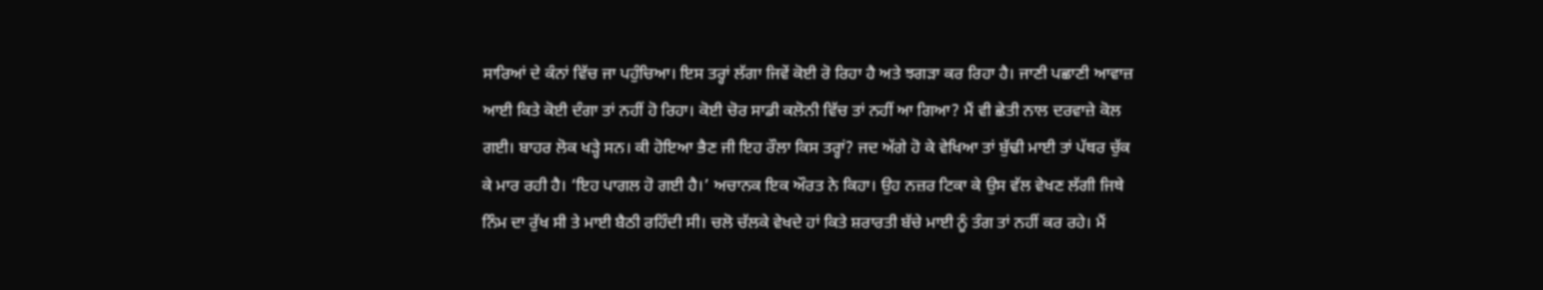ਸਾਰਿਆਂ ਦੇ ਕੰਨਾਂ ਵਿੱਚ ਜਾ ਪਹੁੰਚਿਆ। ਇਸ ਤਰ੍ਹਾਂ ਲੱਗਾ ਜਿਵੇਂ ਕੋਈ ਰੋ ਰਿਹਾ ਹੈ ਅਤੇ ਝਗੜਾ ਕਰ ਰਿਹਾ ਹੈ। ਜਾਣੀ ਪਛਾਣੀ ਆਵਾਜ਼ ਆਈ ਕਿਤੇ ਕੋਈ ਦੰਗਾ ਤਾਂ ਨਹੀਂ ਹੋ ਰਿਹਾ। ਕੋਈ ਚੋਰ ਸਾਡੀ ਕਲੋਨੀ ਵਿੱਚ ਤਾਂ ਨਹੀਂ ਆ ਗਿਆ? ਮੈਂ ਵੀ ਛੇਤੀ ਨਾਲ ਦਰਵਾਜ਼ੇ ਕੋਲ ਗਈ। ਬਾਹਰ ਲੋਕ ਖੜ੍ਹੇ ਸਨ। ਕੀ ਹੋਇਆ ਭੈਣ ਜੀ ਇਹ ਰੌਲਾ ਕਿਸ ਤਰ੍ਹਾਂ? ਜਦ ਅੱਗੇ ਹੋ ਕੇ ਵੇਖਿਆ ਤਾਂ ਬੁੱਢੀ ਮਾਈ ਤਾਂ ਪੱਥਰ ਚੁੱਕ ਕੇ ਮਾਰ ਰਹੀ ਹੈ। ‘ਇਹ ਪਾਗਲ ਹੋ ਗਈ ਹੈ।’ ਅਚਾਨਕ ਇਕ ਔਰਤ ਨੇ ਕਿਹਾ। ਉਹ ਨਜ਼ਰ ਟਿਕਾ ਕੇ ਉਸ ਵੱਲ ਵੇਖਣ ਲੱਗੀ ਜਿਥੇ ਨਿੰਮ ਦਾ ਰੁੱਖ ਸੀ ਤੇ ਮਾਈ ਬੈਠੀ ਰਹਿੰਦੀ ਸੀ। ਚਲੋ ਚੱਲਕੇ ਵੇਖਦੇ ਹਾਂ ਕਿਤੇ ਸ਼ਰਾਰਤੀ ਬੱਚੇ ਮਾਈ ਨੂੰ ਤੰਗ ਤਾਂ ਨਹੀਂ ਕਰ ਰਹੇ। ਮੈਂ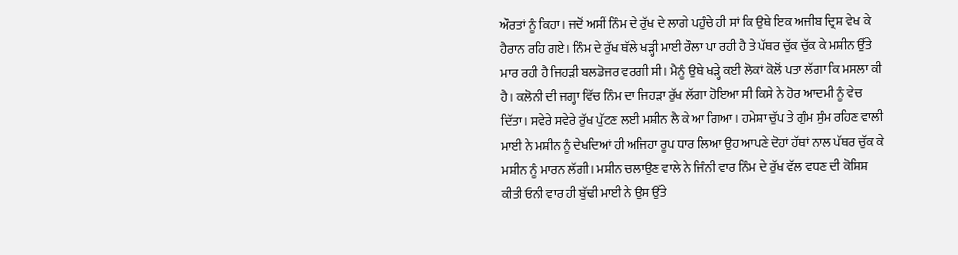ਔਰਤਾਂ ਨੂੰ ਕਿਹਾ। ਜਦੋਂ ਅਸੀਂ ਨਿੰਮ ਦੇ ਰੁੱਖ ਦੇ ਲਾਗੇ ਪਹੁੰਚੇ ਹੀ ਸਾਂ ਕਿ ਉਥੇ ਇਕ ਅਜੀਬ ਦ੍ਰਿਸ਼ ਵੇਖ ਕੇ ਹੈਰਾਨ ਰਹਿ ਗਏ। ਨਿੰਮ ਦੇ ਰੁੱਖ ਥੱਲੇ ਖੜ੍ਹੀ ਮਾਈ ਰੌਲਾ ਪਾ ਰਹੀ ਹੈ ਤੇ ਪੱਥਰ ਚੁੱਕ ਚੁੱਕ ਕੇ ਮਸ਼ੀਨ ਉੱਤੇ ਮਾਰ ਰਹੀ ਹੈ ਜਿਹੜੀ ਬਲਡੋਜਰ ਵਰਗੀ ਸੀ। ਮੈਨੂੰ ਉਥੇ ਖੜ੍ਹੇ ਕਈ ਲੋਕਾਂ ਕੋਲੋਂ ਪਤਾ ਲੱਗਾ ਕਿ ਮਸਲਾ ਕੀ ਹੈ। ਕਲੋਨੀ ਦੀ ਜਗ੍ਹਾ ਵਿੱਚ ਨਿੰਮ ਦਾ ਜਿਹੜਾ ਰੁੱਖ ਲੱਗਾ ਹੋਇਆ ਸੀ ਕਿਸੇ ਨੇ ਹੋਰ ਆਦਮੀ ਨੂੰ ਵੇਚ ਦਿੱਤਾ। ਸਵੇਰੇ ਸਵੇਰੇ ਰੁੱਖ ਪੁੱਟਣ ਲਈ ਮਸ਼ੀਨ ਲੈ ਕੇ ਆ ਗਿਆ। ਹਮੇਸ਼ਾ ਚੁੱਪ ਤੇ ਗੁੰਮ ਸੁੰਮ ਰਹਿਣ ਵਾਲੀ ਮਾਈ ਨੇ ਮਸ਼ੀਨ ਨੂੰ ਦੇਖਦਿਆਂ ਹੀ ਅਜਿਹਾ ਰੂਪ ਧਾਰ ਲਿਆ ਉਹ ਆਪਣੇ ਦੋਹਾਂ ਹੱਥਾਂ ਨਾਲ ਪੱਥਰ ਚੁੱਕ ਕੇ ਮਸ਼ੀਨ ਨੂੰ ਮਾਰਨ ਲੱਗੀ। ਮਸ਼ੀਨ ਚਲਾਉਣ ਵਾਲੇ ਨੇ ਜਿੰਨੀ ਵਾਰ ਨਿੰਮ ਦੇ ਰੁੱਖ ਵੱਲ ਵਧਣ ਦੀ ਕੋਸ਼ਿਸ਼ ਕੀਤੀ ਓਨੀ ਵਾਰ ਹੀ ਬੁੱਢੀ ਮਾਈ ਨੇ ਉਸ ਉੱਤੇ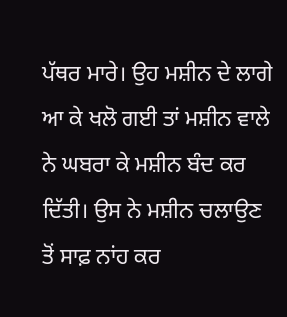ਪੱਥਰ ਮਾਰੇ। ਉਹ ਮਸ਼ੀਨ ਦੇ ਲਾਗੇ ਆ ਕੇ ਖਲੋ ਗਈ ਤਾਂ ਮਸ਼ੀਨ ਵਾਲੇ ਨੇ ਘਬਰਾ ਕੇ ਮਸ਼ੀਨ ਬੰਦ ਕਰ ਦਿੱਤੀ। ਉਸ ਨੇ ਮਸ਼ੀਨ ਚਲਾਉਣ ਤੋਂ ਸਾਫ਼ ਨਾਂਹ ਕਰ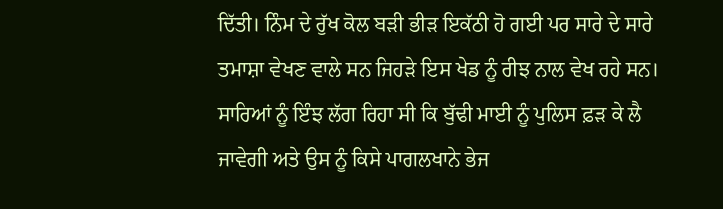ਦਿੱਤੀ। ਨਿੰਮ ਦੇ ਰੁੱਖ ਕੋਲ ਬੜੀ ਭੀੜ ਇਕੱਠੀ ਹੋ ਗਈ ਪਰ ਸਾਰੇ ਦੇ ਸਾਰੇ ਤਮਾਸ਼ਾ ਵੇਖਣ ਵਾਲੇ ਸਨ ਜਿਹੜੇ ਇਸ ਖੇਡ ਨੂੰ ਰੀਝ ਨਾਲ ਵੇਖ ਰਹੇ ਸਨ। ਸਾਰਿਆਂ ਨੂੰ ਇੰਝ ਲੱਗ ਰਿਹਾ ਸੀ ਕਿ ਬੁੱਢੀ ਮਾਈ ਨੂੰ ਪੁਲਿਸ ਫ਼ੜ ਕੇ ਲੈ ਜਾਵੇਗੀ ਅਤੇ ਉਸ ਨੂੰ ਕਿਸੇ ਪਾਗਲਖਾਨੇ ਭੇਜ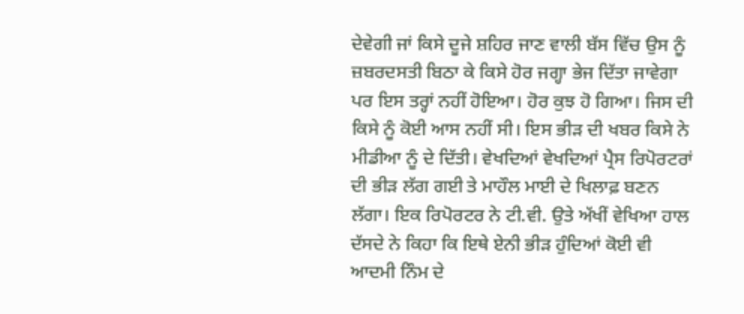ਦੇਵੇਗੀ ਜਾਂ ਕਿਸੇ ਦੂਜੇ ਸ਼ਹਿਰ ਜਾਣ ਵਾਲੀ ਬੱਸ ਵਿੱਚ ਉਸ ਨੂੰ ਜ਼ਬਰਦਸਤੀ ਬਿਠਾ ਕੇ ਕਿਸੇ ਹੋਰ ਜਗ੍ਹਾ ਭੇਜ ਦਿੱਤਾ ਜਾਵੇਗਾ ਪਰ ਇਸ ਤਰ੍ਹਾਂ ਨਹੀਂ ਹੋਇਆ। ਹੋਰ ਕੁਝ ਹੋ ਗਿਆ। ਜਿਸ ਦੀ ਕਿਸੇ ਨੂੰ ਕੋਈ ਆਸ ਨਹੀਂ ਸੀ। ਇਸ ਭੀੜ ਦੀ ਖਬਰ ਕਿਸੇ ਨੇ ਮੀਡੀਆ ਨੂੰ ਦੇ ਦਿੱਤੀ। ਵੇਖਦਿਆਂ ਵੇਖਦਿਆਂ ਪ੍ਰੈਸ ਰਿਪੋਰਟਰਾਂ ਦੀ ਭੀੜ ਲੱਗ ਗਈ ਤੇ ਮਾਹੌਲ ਮਾਈ ਦੇ ਖਿਲਾਫ਼ ਬਣਨ ਲੱਗਾ। ਇਕ ਰਿਪੋਰਟਰ ਨੇ ਟੀ.ਵੀ. ਉਤੇ ਅੱਖੀਂ ਵੇਖਿਆ ਹਾਲ ਦੱਸਦੇ ਨੇ ਕਿਹਾ ਕਿ ਇਥੇ ਏਨੀ ਭੀੜ ਹੁੰਦਿਆਂ ਕੋਈ ਵੀ ਆਦਮੀ ਨਿੰਮ ਦੇ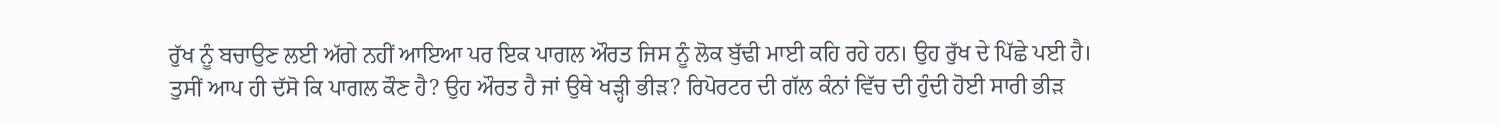ਰੁੱਖ ਨੂੰ ਬਚਾਉਣ ਲਈ ਅੱਗੇ ਨਹੀਂ ਆਇਆ ਪਰ ਇਕ ਪਾਗਲ ਔਰਤ ਜਿਸ ਨੂੰ ਲੋਕ ਬੁੱਢੀ ਮਾਈ ਕਹਿ ਰਹੇ ਹਨ। ਉਹ ਰੁੱਖ ਦੇ ਪਿੱਛੇ ਪਈ ਹੈ। ਤੁਸੀਂ ਆਪ ਹੀ ਦੱਸੋ ਕਿ ਪਾਗਲ ਕੌਣ ਹੈ? ਉਹ ਔਰਤ ਹੈ ਜਾਂ ਉਥੇ ਖੜ੍ਹੀ ਭੀੜ? ਰਿਪੋਰਟਰ ਦੀ ਗੱਲ ਕੰਨਾਂ ਵਿੱਚ ਦੀ ਹੁੰਦੀ ਹੋਈ ਸਾਰੀ ਭੀੜ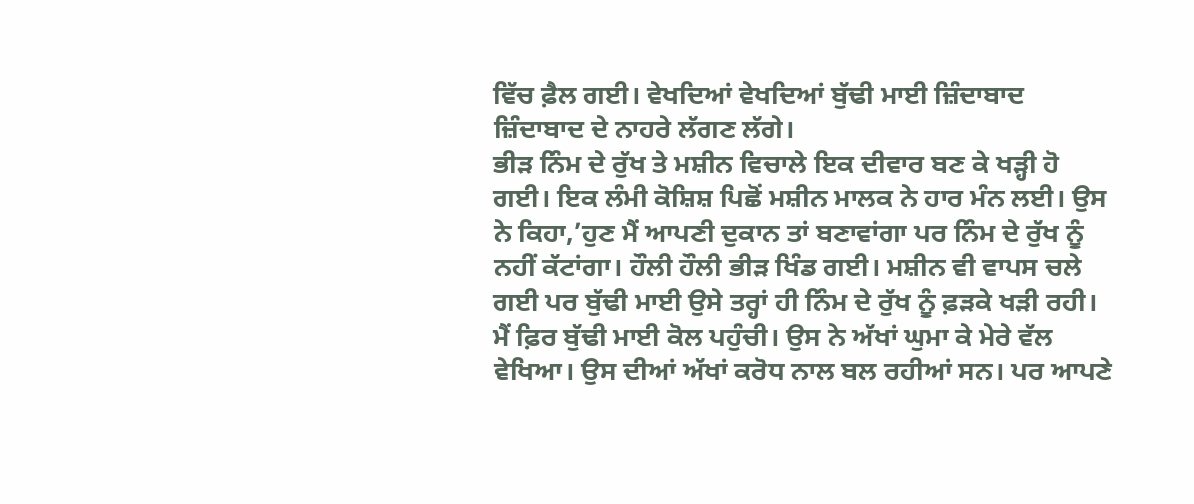ਵਿੱਚ ਫ਼ੈਲ ਗਈ। ਵੇਖਦਿਆਂ ਵੇਖਦਿਆਂ ਬੁੱਢੀ ਮਾਈ ਜ਼ਿੰਦਾਬਾਦ ਜ਼ਿੰਦਾਬਾਦ ਦੇ ਨਾਹਰੇ ਲੱਗਣ ਲੱਗੇ।
ਭੀੜ ਨਿੰਮ ਦੇ ਰੁੱਖ ਤੇ ਮਸ਼ੀਨ ਵਿਚਾਲੇ ਇਕ ਦੀਵਾਰ ਬਣ ਕੇ ਖੜ੍ਹੀ ਹੋ ਗਈ। ਇਕ ਲੰਮੀ ਕੋਸ਼ਿਸ਼ ਪਿਛੋਂ ਮਸ਼ੀਨ ਮਾਲਕ ਨੇ ਹਾਰ ਮੰਨ ਲਈ। ਉਸ ਨੇ ਕਿਹਾ,’ਹੁਣ ਮੈਂ ਆਪਣੀ ਦੁਕਾਨ ਤਾਂ ਬਣਾਵਾਂਗਾ ਪਰ ਨਿੰਮ ਦੇ ਰੁੱਖ ਨੂੰ ਨਹੀਂ ਕੱਟਾਂਗਾ। ਹੌਲੀ ਹੌਲੀ ਭੀੜ ਖਿੰਡ ਗਈ। ਮਸ਼ੀਨ ਵੀ ਵਾਪਸ ਚਲੇ ਗਈ ਪਰ ਬੁੱਢੀ ਮਾਈ ਉਸੇ ਤਰ੍ਹਾਂ ਹੀ ਨਿੰਮ ਦੇ ਰੁੱਖ ਨੂੰ ਫ਼ੜਕੇ ਖੜੀ ਰਹੀ। ਮੈਂ ਫ਼ਿਰ ਬੁੱਢੀ ਮਾਈ ਕੋਲ ਪਹੁੰਚੀ। ਉਸ ਨੇ ਅੱਖਾਂ ਘੁਮਾ ਕੇ ਮੇਰੇ ਵੱਲ ਵੇਖਿਆ। ਉਸ ਦੀਆਂ ਅੱਖਾਂ ਕਰੋਧ ਨਾਲ ਬਲ ਰਹੀਆਂ ਸਨ। ਪਰ ਆਪਣੇ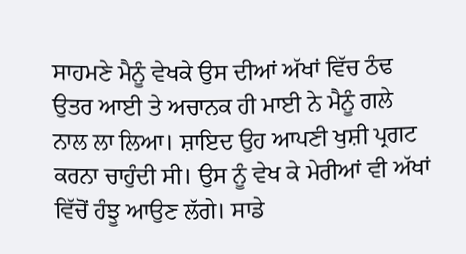ਸਾਹਮਣੇ ਮੈਨੂੰ ਵੇਖਕੇ ਉਸ ਦੀਆਂ ਅੱਖਾਂ ਵਿੱਚ ਠੰਢ ਉਤਰ ਆਈ ਤੇ ਅਚਾਨਕ ਹੀ ਮਾਈ ਨੇ ਮੈਨੂੰ ਗਲੇ ਨਾਲ ਲਾ ਲਿਆ। ਸ਼ਾਇਦ ਉਹ ਆਪਣੀ ਖੁਸ਼ੀ ਪ੍ਰਗਟ ਕਰਨਾ ਚਾਹੁੰਦੀ ਸੀ। ਉਸ ਨੂੰ ਵੇਖ ਕੇ ਮੇਰੀਆਂ ਵੀ ਅੱਖਾਂ ਵਿੱਚੋਂ ਹੰਝੂ ਆਉਣ ਲੱਗੇ। ਸਾਡੇ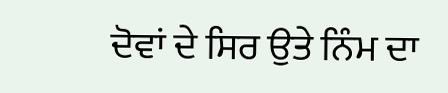ਦੋਵਾਂ ਦੇ ਸਿਰ ਉਤੇ ਨਿੰਮ ਦਾ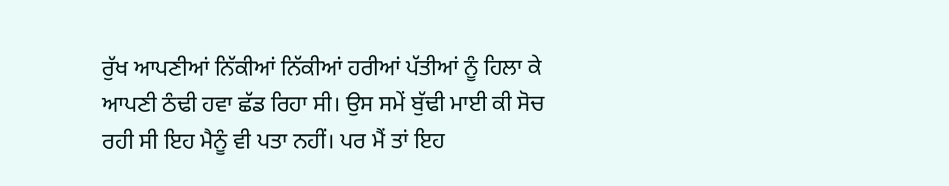ਰੁੱਖ ਆਪਣੀਆਂ ਨਿੱਕੀਆਂ ਨਿੱਕੀਆਂ ਹਰੀਆਂ ਪੱਤੀਆਂ ਨੂੰ ਹਿਲਾ ਕੇ ਆਪਣੀ ਠੰਢੀ ਹਵਾ ਛੱਡ ਰਿਹਾ ਸੀ। ਉਸ ਸਮੇਂ ਬੁੱਢੀ ਮਾਈ ਕੀ ਸੋਚ ਰਹੀ ਸੀ ਇਹ ਮੈਨੂੰ ਵੀ ਪਤਾ ਨਹੀਂ। ਪਰ ਮੈਂ ਤਾਂ ਇਹ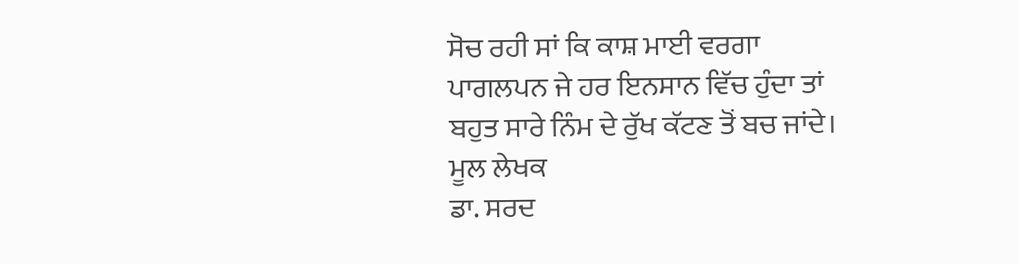ਸੋਚ ਰਹੀ ਸਾਂ ਕਿ ਕਾਸ਼ ਮਾਈ ਵਰਗਾ ਪਾਗਲਪਨ ਜੇ ਹਰ ਇਨਸਾਨ ਵਿੱਚ ਹੁੰਦਾ ਤਾਂ ਬਹੁਤ ਸਾਰੇ ਨਿੰਮ ਦੇ ਰੁੱਖ ਕੱਟਣ ਤੋਂ ਬਚ ਜਾਂਦੇ।
ਮੂਲ ਲੇਖਕ
ਡਾ. ਸਰਦ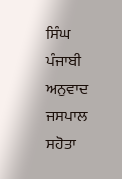ਸਿੰਘ
ਪੰਜਾਬੀ ਅਨੁਵਾਦ
ਜਸਪਾਲ ਸਹੋਤਾ